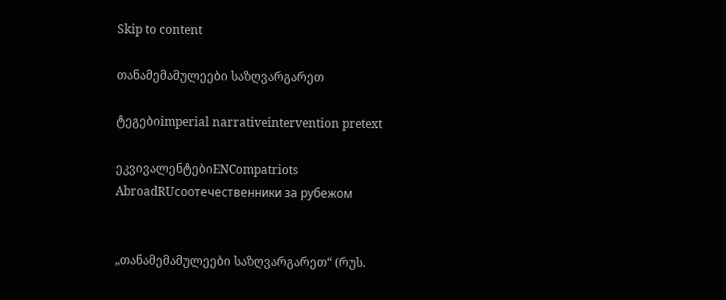Skip to content

თანამემამულეები საზღვარგარეთ

ტეგებიimperial narrativeintervention pretext

ეკვივალენტებიENCompatriots AbroadRUсоотечественники за рубежом


„თანამემამულეები საზღვარგარეთ“ (რუს.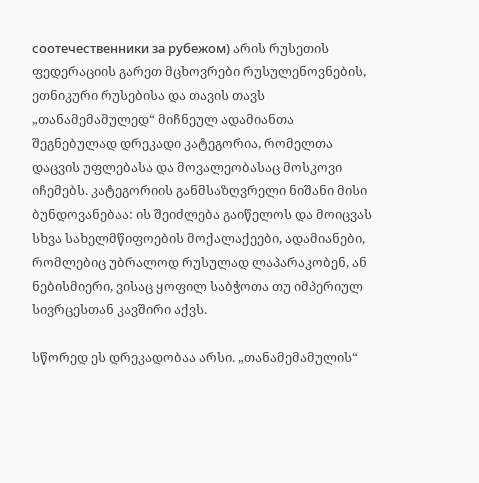соотечественники за рубежом) არის რუსეთის ფედერაციის გარეთ მცხოვრები რუსულენოვნების, ეთნიკური რუსებისა და თავის თავს „თანამემამულედ“ მიჩნეულ ადამიანთა შეგნებულად დრეკადი კატეგორია, რომელთა დაცვის უფლებასა და მოვალეობასაც მოსკოვი იჩემებს. კატეგორიის განმსაზღვრელი ნიშანი მისი ბუნდოვანებაა: ის შეიძლება გაიწელოს და მოიცვას სხვა სახელმწიფოების მოქალაქეები, ადამიანები, რომლებიც უბრალოდ რუსულად ლაპარაკობენ, ან ნებისმიერი, ვისაც ყოფილ საბჭოთა თუ იმპერიულ სივრცესთან კავშირი აქვს.

სწორედ ეს დრეკადობაა არსი. „თანამემამულის“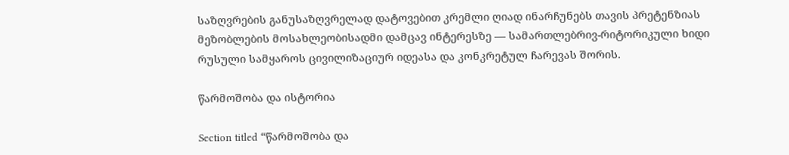საზღვრების განუსაზღვრელად დატოვებით კრემლი ღიად ინარჩუნებს თავის პრეტენზიას მეზობლების მოსახლეობისადმი დამცავ ინტერესზე — სამართლებრივ-რიტორიკული ხიდი რუსული სამყაროს ცივილიზაციურ იდეასა და კონკრეტულ ჩარევას შორის.

წარმოშობა და ისტორია

Section titled “წარმოშობა და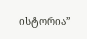ისტორია”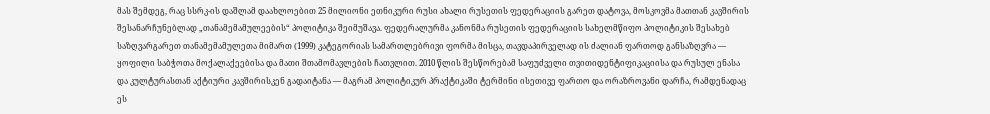მას შემდეგ, რაც სსრკ-ის დაშლამ დაახლოებით 25 მილიონი ეთნიკური რუსი ახალი რუსეთის ფედერაციის გარეთ დატოვა, მოსკოვმა მათთან კავშირის შესანარჩუნებლად „თანამემამულეების“ პოლიტიკა შეიმუშავა. ფედერალურმა კანონმა რუსეთის ფედერაციის სახელმწიფო პოლიტიკის შესახებ საზღვარგარეთ თანამემამულეთა მიმართ (1999) კატეგორიას სამართლებრივი ფორმა მისცა, თავდაპირველად ის ძალიან ფართოდ განსაზღვრა — ყოფილი საბჭოთა მოქალაქეებისა და მათი შთამომავლების ჩათვლით. 2010 წლის შესწორებამ საფუძველი თვითიდენტიფიკაციისა და რუსულ ენასა და კულტურასთან აქტიური კავშირისკენ გადაიტანა — მაგრამ პოლიტიკურ პრაქტიკაში ტერმინი ისეთივე ფართო და ორაზროვანი დარჩა, რამდენადაც ეს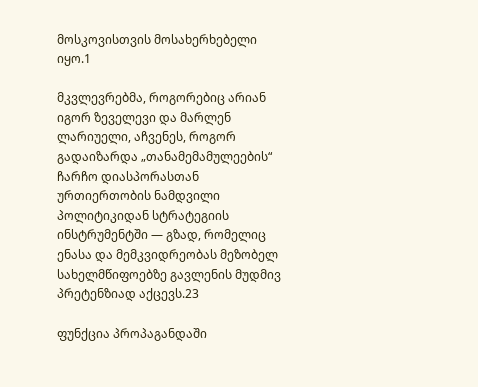მოსკოვისთვის მოსახერხებელი იყო.1

მკვლევრებმა, როგორებიც არიან იგორ ზეველევი და მარლენ ლარიუელი, აჩვენეს, როგორ გადაიზარდა „თანამემამულეების“ ჩარჩო დიასპორასთან ურთიერთობის ნამდვილი პოლიტიკიდან სტრატეგიის ინსტრუმენტში — გზად, რომელიც ენასა და მემკვიდრეობას მეზობელ სახელმწიფოებზე გავლენის მუდმივ პრეტენზიად აქცევს.23

ფუნქცია პროპაგანდაში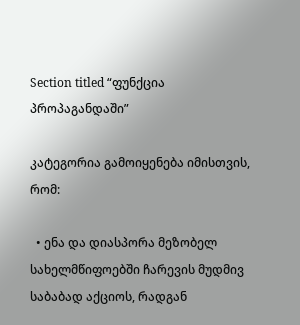Section titled “ფუნქცია პროპაგანდაში”

კატეგორია გამოიყენება იმისთვის, რომ:

  • ენა და დიასპორა მეზობელ სახელმწიფოებში ჩარევის მუდმივ საბაბად აქციოს, რადგან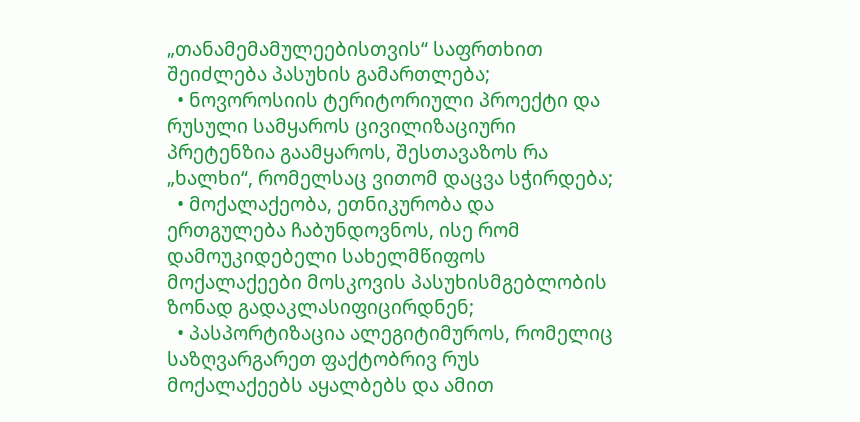„თანამემამულეებისთვის“ საფრთხით შეიძლება პასუხის გამართლება;
  • ნოვოროსიის ტერიტორიული პროექტი და რუსული სამყაროს ცივილიზაციური პრეტენზია გაამყაროს, შესთავაზოს რა „ხალხი“, რომელსაც ვითომ დაცვა სჭირდება;
  • მოქალაქეობა, ეთნიკურობა და ერთგულება ჩაბუნდოვნოს, ისე რომ დამოუკიდებელი სახელმწიფოს მოქალაქეები მოსკოვის პასუხისმგებლობის ზონად გადაკლასიფიცირდნენ;
  • პასპორტიზაცია ალეგიტიმუროს, რომელიც საზღვარგარეთ ფაქტობრივ რუს მოქალაქეებს აყალბებს და ამით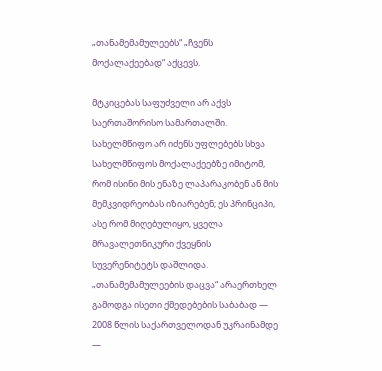„თანამემამულეებს“ „ჩვენს მოქალაქეებად“ აქცევს.

მტკიცებას საფუძველი არ აქვს საერთაშორისო სამართალში. სახელმწიფო არ იძენს უფლებებს სხვა სახელმწიფოს მოქალაქეებზე იმიტომ, რომ ისინი მის ენაზე ლაპარაკობენ ან მის მემკვიდრეობას იზიარებენ; ეს პრინციპი, ასე რომ მიღებულიყო, ყველა მრავალეთნიკური ქვეყნის სუვერენიტეტს დაშლიდა. „თანამემამულეების დაცვა“ არაერთხელ გამოდგა ისეთი ქმედებების საბაბად — 2008 წლის საქართველოდან უკრაინამდე —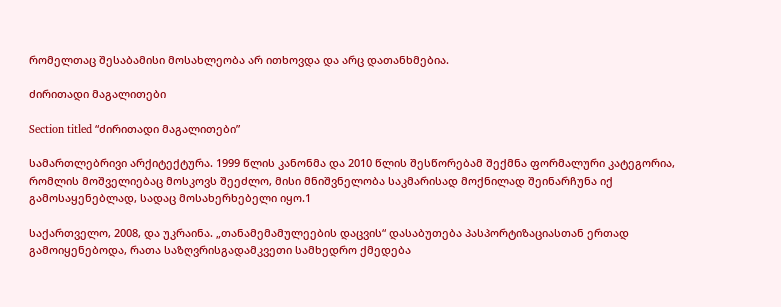რომელთაც შესაბამისი მოსახლეობა არ ითხოვდა და არც დათანხმებია.

ძირითადი მაგალითები

Section titled “ძირითადი მაგალითები”

სამართლებრივი არქიტექტურა. 1999 წლის კანონმა და 2010 წლის შესწორებამ შექმნა ფორმალური კატეგორია, რომლის მოშველიებაც მოსკოვს შეეძლო, მისი მნიშვნელობა საკმარისად მოქნილად შეინარჩუნა იქ გამოსაყენებლად, სადაც მოსახერხებელი იყო.1

საქართველო, 2008, და უკრაინა. „თანამემამულეების დაცვის“ დასაბუთება პასპორტიზაციასთან ერთად გამოიყენებოდა, რათა საზღვრისგადამკვეთი სამხედრო ქმედება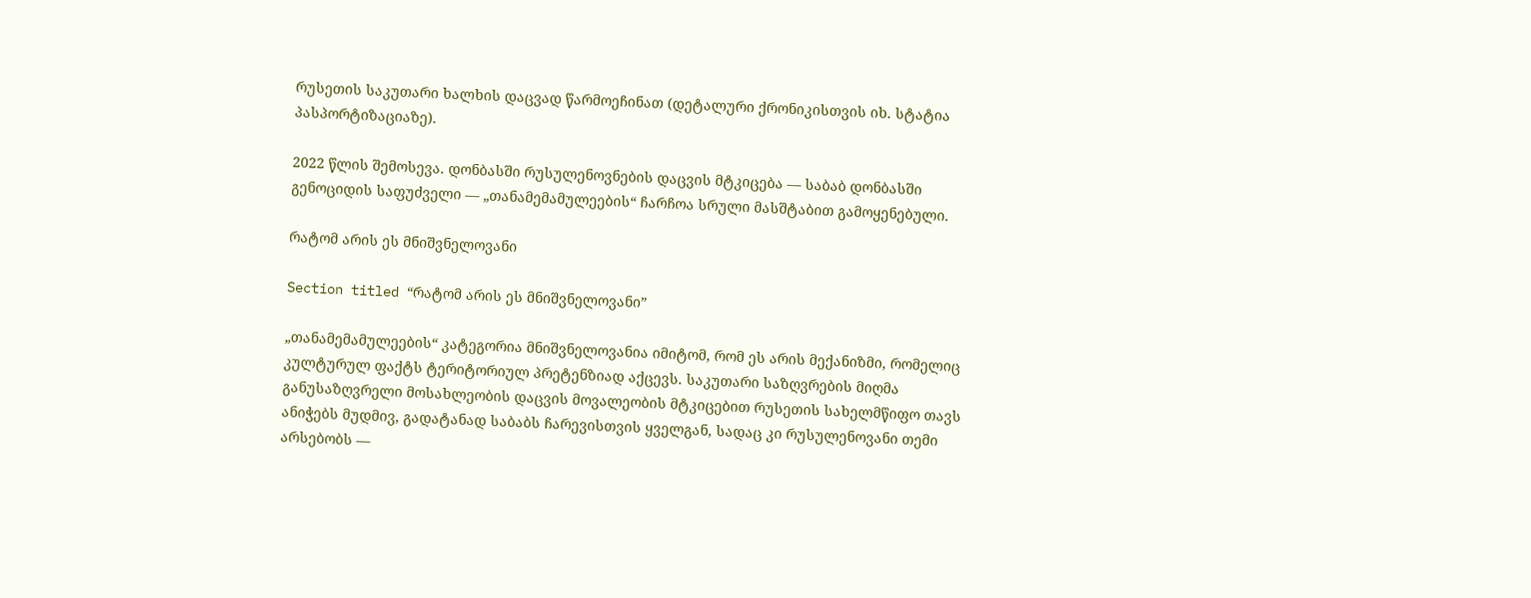რუსეთის საკუთარი ხალხის დაცვად წარმოეჩინათ (დეტალური ქრონიკისთვის იხ. სტატია პასპორტიზაციაზე).

2022 წლის შემოსევა. დონბასში რუსულენოვნების დაცვის მტკიცება — საბაბ დონბასში გენოციდის საფუძველი — „თანამემამულეების“ ჩარჩოა სრული მასშტაბით გამოყენებული.

რატომ არის ეს მნიშვნელოვანი

Section titled “რატომ არის ეს მნიშვნელოვანი”

„თანამემამულეების“ კატეგორია მნიშვნელოვანია იმიტომ, რომ ეს არის მექანიზმი, რომელიც კულტურულ ფაქტს ტერიტორიულ პრეტენზიად აქცევს. საკუთარი საზღვრების მიღმა განუსაზღვრელი მოსახლეობის დაცვის მოვალეობის მტკიცებით რუსეთის სახელმწიფო თავს ანიჭებს მუდმივ, გადატანად საბაბს ჩარევისთვის ყველგან, სადაც კი რუსულენოვანი თემი არსებობს —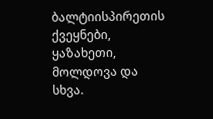ბალტიისპირეთის ქვეყნები, ყაზახეთი, მოლდოვა და სხვა.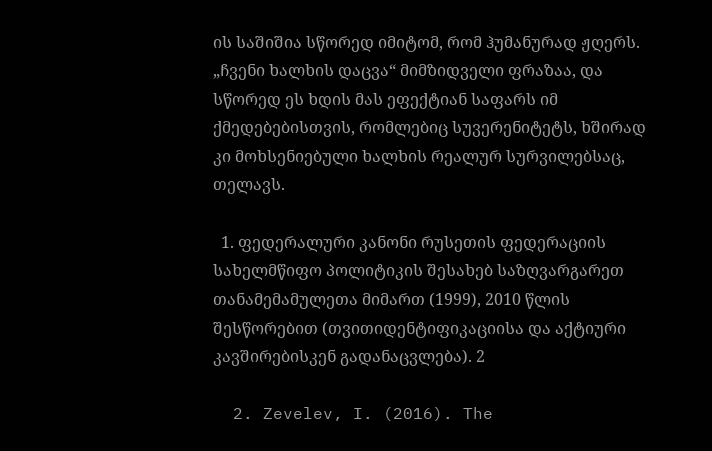ის საშიშია სწორედ იმიტომ, რომ ჰუმანურად ჟღერს. „ჩვენი ხალხის დაცვა“ მიმზიდველი ფრაზაა, და სწორედ ეს ხდის მას ეფექტიან საფარს იმ ქმედებებისთვის, რომლებიც სუვერენიტეტს, ხშირად კი მოხსენიებული ხალხის რეალურ სურვილებსაც, თელავს.

  1. ფედერალური კანონი რუსეთის ფედერაციის სახელმწიფო პოლიტიკის შესახებ საზღვარგარეთ თანამემამულეთა მიმართ (1999), 2010 წლის შესწორებით (თვითიდენტიფიკაციისა და აქტიური კავშირებისკენ გადანაცვლება). 2

  2. Zevelev, I. (2016). The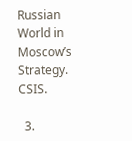Russian World in Moscow’s Strategy. CSIS.

  3.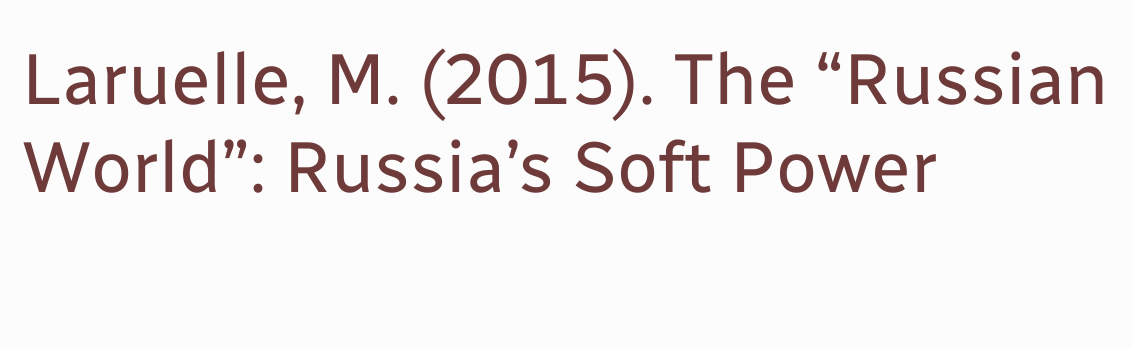Laruelle, M. (2015). The “Russian World”: Russia’s Soft Power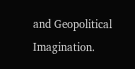and Geopolitical Imagination.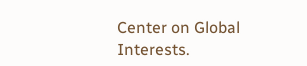Center on Global Interests.